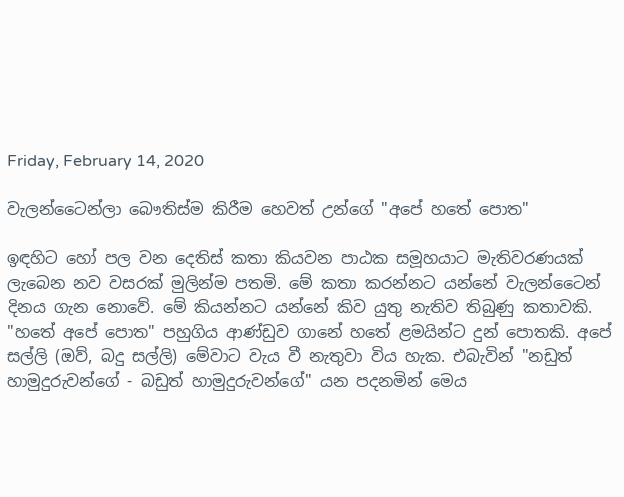Friday, February 14, 2020

වැලන්ටෛන්ලා බෞතිස්ම කිරීම හෙවත් උන්ගේ "අපේ හතේ පොත"

ඉඳහිට හෝ පල වන දෙතිස් කතා කියවන පාඨක සමූහයාට මැතිවරණයක් ලැබෙන නව වසරක් මුලින්ම පතමි. මේ කතා කරන්නට යන්නේ වැලන්ටෛන් දිනය ගැන නොවේ. මේ කියන්නට යන්නේ කිව යුතු නැතිව තිබුණු කතාවකි. "හතේ අපේ පොත" පහුගිය ආණ්ඩුව ගානේ හතේ ළමයින්ට දුන් පොතකි. අපේ සල්ලි (ඔව්, බදු සල්ලි) මේවාට වැය වී නැතුවා විය හැක. එබැවින් "නඩුත් හාමුදුරුවන්ගේ - බඩුත් හාමුදුරුවන්ගේ" යන පදනමින් මෙය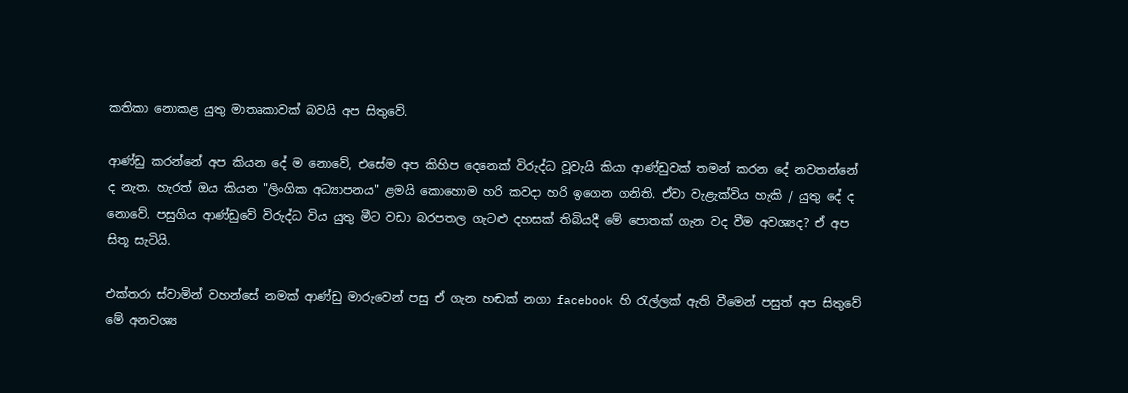කතිකා නොකළ යුතු මාතෘකාවක් බවයි අප සිතුවේ.

ආණ්ඩු කරන්නේ අප කියන දේ ම නොවේ, එසේම අප කිහිප දෙනෙක් විරුද්ධ වූවැයි කියා ආණ්ඩුවක් තමන් කරන දේ නවතන්නේ ද නැත. හැරත් ඔය කියන "ලිංගික අධ්‍යාපනය" ළමයි කොහොම හරි කවදා හරි ඉගෙන ගනිති. ඒවා වැළැක්විය හැකි / යුතු දේ ද නොවේ. පසුගිය ආණ්ඩුවේ විරුද්ධ විය යුතු මීට වඩා බරපතල ගැටළු දහසක් තිබියදී මේ පොතක් ගැන වද වීම අවශ්‍යද? ඒ අප සිතූ සැටියි.

එක්තරා ස්වාමින් වහන්සේ නමක් ආණ්ඩු මාරුවෙන් පසු ඒ ගැන හඬක් නගා facebook හි රැල්ලක් ඇති වීමෙන් පසුත් අප සිතුවේ මේ අනවශ්‍ය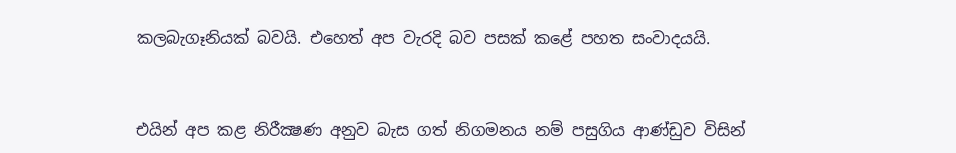කලබැගෑනියක් බවයි. එහෙත් අප වැරදි බව පසක් කළේ පහත සංවාදයයි.



එයින් අප කළ නිරීක්‍ෂණ අනුව බැස ගත් නිගමනය නම් පසුගිය ආණ්ඩුව විසින්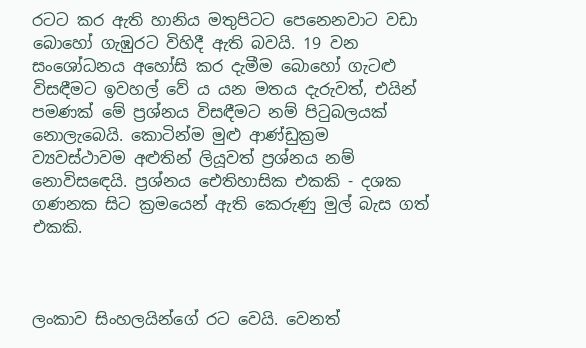රටට කර ඇති හානිය මතුපිටට පෙනෙනවාට වඩා බොහෝ ගැඹුරට විහිදී ඇති බවයි. 19 වන සංශෝධනය අහෝසි කර දැමීම බොහෝ ගැටළු විසඳීමට ඉවහල් වේ ය යන මතය දැරුවත්, එයින් පමණක් මේ ප්‍රශ්නය විසඳීමට නම් පිටුබලයක් නොලැබෙයි. කොටින්ම මුළු ආණ්ඩුක්‍රම ව්‍යවස්ථාවම අළුතින් ලියූවත් ප්‍රශ්නය නම් නොවිසඳෙයි. ප්‍රශ්නය ඓතිහාසික එකකි - දශක ගණනක සිට ක්‍රමයෙන් ඇති කෙරුණු මුල් බැස ගත් එකකි.



ලංකාව සිංහලයින්ගේ රට වෙයි. වෙනත්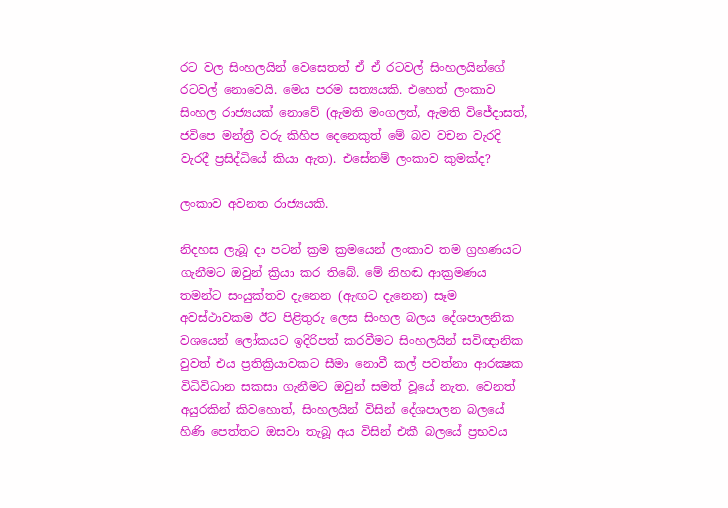රට වල සිංහලයින් වෙසෙතත් ඒ ඒ රටවල් සිංහලයින්ගේ රටවල් නොවෙයි. මෙය පරම සත්‍යයකි. එහෙත් ලංකාව සිංහල රාජ්‍යයක් නොවේ (ඇමති මංගලත්, ඇමති විජේදාසත්, ජවිපෙ මන්ත්‍රී වරු කිහිප දෙනෙකුත් මේ බව වචන වැරදි වැරදී ප්‍රසිද්ධියේ කියා ඇත). එසේනම් ලංකාව කුමක්ද?

ලංකාව අවනත රාජ්‍යයකි.

නිදහස ලැබූ දා පටන් ක්‍රම ක්‍රමයෙන් ලංකාව තම ග්‍රහණයට ගැනීමට ඔවුන් ක්‍රියා කර තිබේ. මේ නිහඬ ආක්‍රමණය තමන්ට සංයුක්තව දැනෙන (ඇඟට දැනෙන) සෑම අවස්ථාවකම ඊට පිළිතුරු ලෙස සිංහල බලය දේශපාලනික වශයෙන් ලෝකයට ඉදිරිපත් කරවීමට සිංහලයින් සවිඥානික වුවත් එය ප්‍රතික්‍රියාවකට සීමා නොවී කල් පවත්නා ආරක්‍ෂක විධිවිධාන සකසා ගැනීමට ඔවුන් සමත් වූයේ නැත. වෙනත් අයුරකින් කිවහොත්, සිංහලයින් විසින් දේශපාලන බලයේ හිණි පෙත්තට ඔසවා තැබූ අය විසින් එකී බලයේ ප්‍රභවය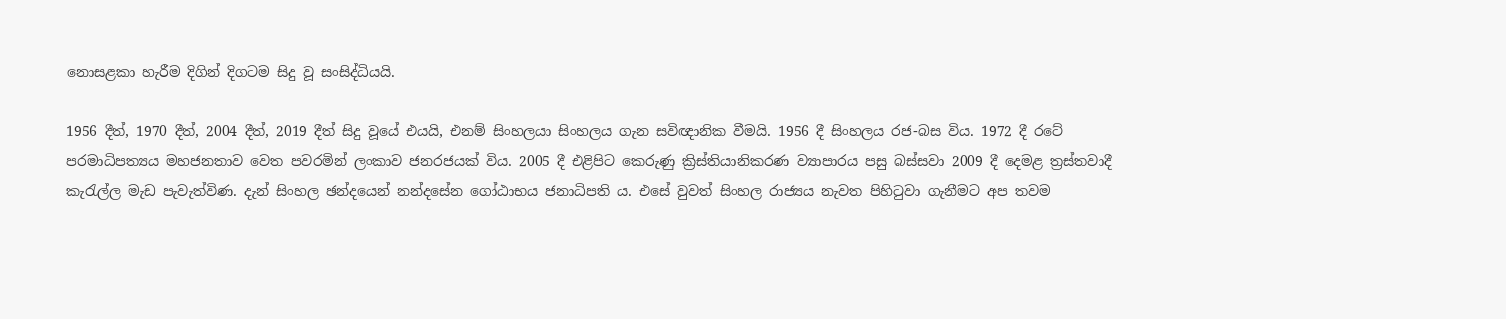නොසළකා හැරීම දිගින් දිගටම සිදු වූ සංසිද්ධියයි.

1956 දීත්, 1970 දීත්, 2004 දීත්, 2019 දීත් සිදු වූයේ එයයි, එනම් සිංහලයා සිංහලය ගැන සවිඥානික වීමයි. 1956 දී සිංහලය රජ-බස විය. 1972 දී රටේ පරමාධිපත්‍යය මහජනතාව වෙත පවරමින් ලංකාව ජනරජයක් විය. 2005 දී එළිපිට කෙරුණු ක්‍රිස්තියානිකරණ ව්‍යාපාරය පසු බස්සවා 2009 දී දෙමළ ත්‍රස්තවාදී කැරැල්ල මැඩ පැවැත්විණ. දැන් සිංහල ඡන්දයෙන් නන්දසේන ගෝඨාභය ජනාධිපති ය. එසේ වුවත් සිංහල රාජ්‍යය නැවත පිහිටුවා ගැනීමට අප තවම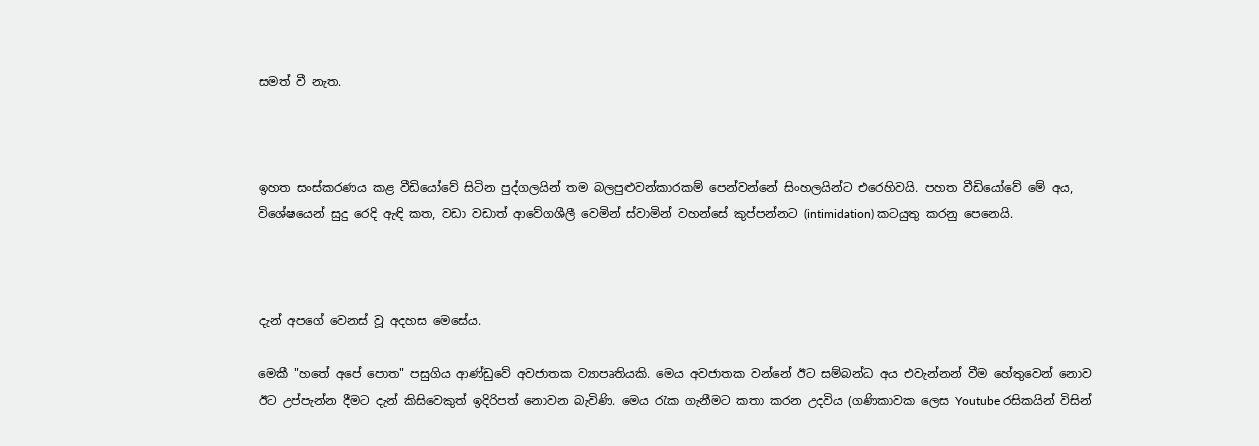සමත් වී නැත.



ඉහත සංස්කරණය කළ වීඩියෝවේ සිටින පුද්ගලයින් තම බලපුළුවන්කාරකම් පෙන්වන්නේ සිංහලයින්ට එරෙහිවයි. පහත වීඩියෝවේ මේ අය, විශේෂයෙන් සුදු රෙදි ඇඳි කත, වඩා වඩාත් ආවේගශීලී වෙමින් ස්වාමින් වහන්සේ කුප්පන්නට (intimidation) කටයුතු කරනු පෙනෙයි.



දැන් අපගේ වෙනස් වූ අදහස මෙසේය.

මෙකී "හතේ අපේ පොත" පසුගිය ආණ්ඩුවේ අවජාතක ව්‍යාපෘතියකි. මෙය අවජාතක වන්නේ ඊට සම්බන්ධ අය එවැන්නන් වීම හේතුවෙන් නොව ඊට උප්පැන්න දීමට දැන් කිසිවෙකුත් ඉදිරිපත් නොවන බැවිණි. මෙය රැක ගැනීමට කතා කරන උදවිය (ගණිකාවක ලෙස Youtube රසිකයින් විසින්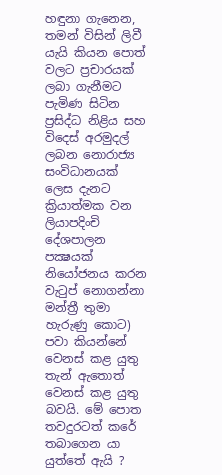හඳුනා ගැනෙන, තමන් විසින් ලිවී යැයි කියන පොත් වලට ප්‍රචාරයක් ලබා ගැනීමට පැමිණ සිටින ප්‍රසිද්ධ නිළිය සහ විදෙස් අරමුදල් ලබන නොරාජ්‍ය සංවිධානයක් ලෙස දැනට ක්‍රියාත්මක වන ලියාපදිංචි දේශපාලන පක්‍ෂයක් නියෝජනය කරන වැටුප් නොගන්නා මන්ත්‍රී තුමා හැරුණු කොට) පවා කියන්නේ වෙනස් කළ යුතු තැන් ඇතොත් වෙනස් කළ යුතු බවයි. මේ පොත තවදුරටත් කරේ තබාගෙන යා යුත්තේ ඇයි ?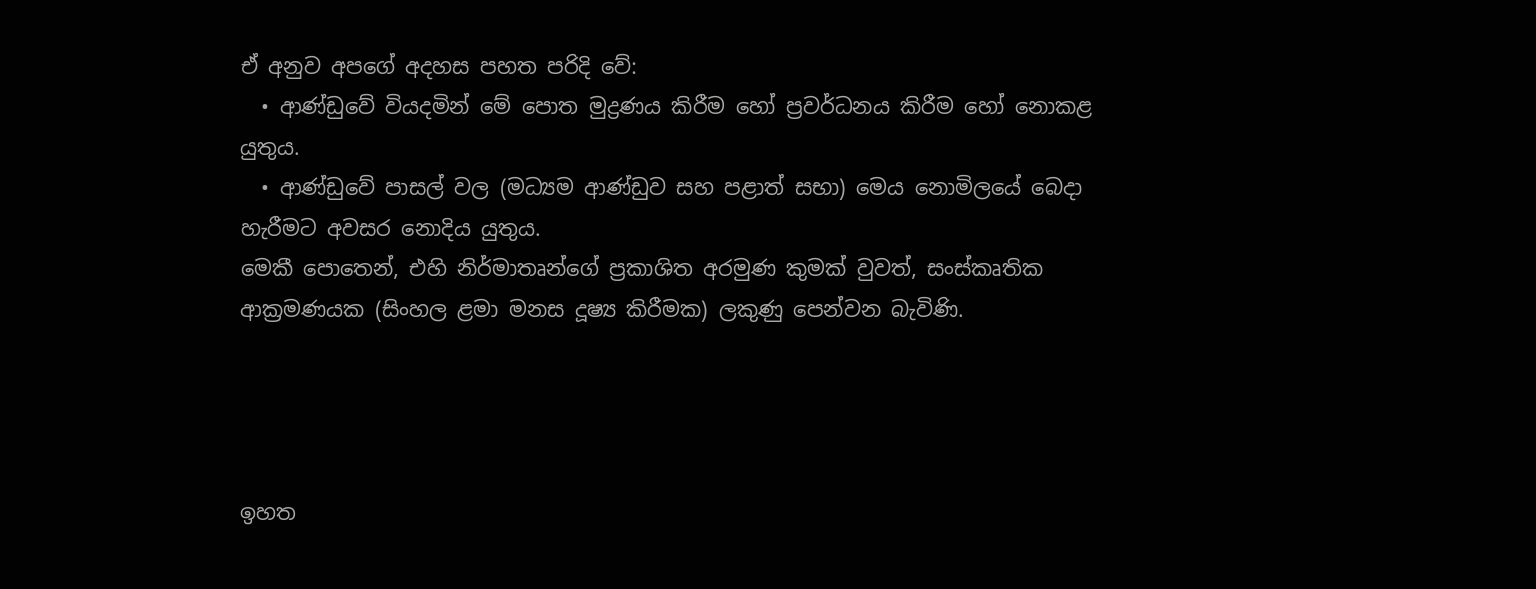ඒ අනුව අපගේ අදහස පහත පරිදි වේ:
  • ආණ්ඩුවේ වියදමින් මේ පොත මුද්‍රණය කිරීම හෝ ප්‍රවර්ධනය කිරීම හෝ නොකළ යුතුය.
  • ආණ්ඩුවේ පාසල් වල (මධ්‍යම ආණ්ඩුව සහ පළාත් සභා) මෙය නොමිලයේ බෙදා හැරීමට අවසර නොදිය යුතුය.
මෙකී පොතෙන්, එහි නිර්මාතෘන්ගේ ප්‍රකාශිත අරමුණ කුමක් වුවත්, සංස්කෘතික ආක්‍රමණයක (සිංහල ළමා මනස දූෂ්‍ය කිරීමක) ලකුණු පෙන්වන බැවිණි.




ඉහත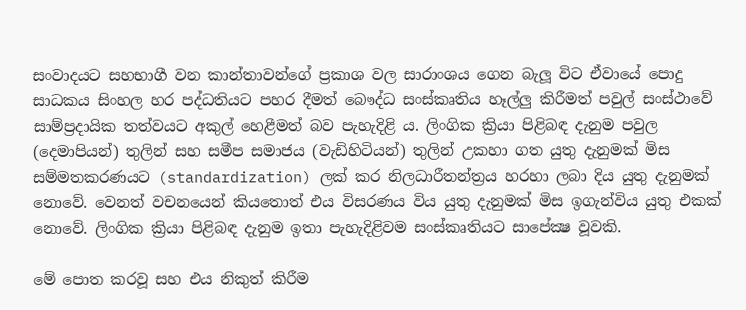සංවාදයට සහභාගී වන කාන්තාවන්ගේ ප්‍රකාශ වල සාරාංශය ගෙන බැලූ විට ඒවායේ පොදු සාධකය සිංහල හර පද්ධතියට පහර දීමත් බෞද්ධ සංස්කෘතිය හෑල්ලු කිරීමත් පවුල් සංස්ථාවේ සාම්ප්‍රදායික තත්වයට අකුල් හෙළීමත් බව පැහැදිළි ය. ලිංගික ක්‍රියා පිළිබඳ දැනුම පවුල (දෙමාපියන්) තුලින් සහ සමීප සමාජය (වැඩිහිටියන්) තුලින් උකහා ගත යුතු දැනුමක් මිස සම්මතකරණයට (standardization) ලක් කර නිලධාරීතන්ත්‍රය හරහා ලබා දිය යුතු දැනුමක් නොවේ. වෙනත් වචනයෙන් කියතොත් එය විසරණය විය යුතු දැනුමක් මිස ඉගැන්විය යුතු එකක් නොවේ. ලිංගික ක්‍රියා පිළිබඳ දැනුම ඉතා පැහැදිළිවම සංස්කෘතියට සාපේක්‍ෂ වූවකි.

මේ පොත කරවූ සහ එය නිකුත් කිරීම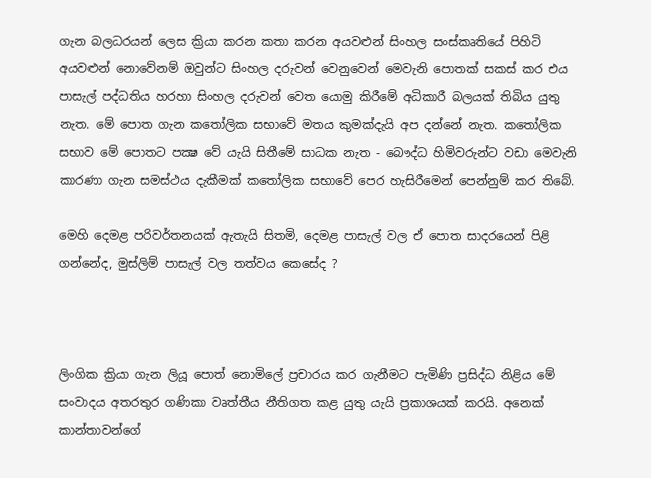ගැන බලධරයන් ලෙස ක්‍රියා කරන කතා කරන අයවළුන් සිංහල සංස්කෘතියේ පිහිටි අයවළුන් නොවේනම් ඔවුන්ට සිංහල දරුවන් වෙනුවෙන් මෙවැනි පොතක් සකස් කර එය පාසැල් පද්ධතිය හරහා සිංහල දරුවන් වෙත යොමු කිරීමේ අධිකාරී බලයක් තිබිය යුතු නැත. මේ පොත ගැන කතෝලික සභාවේ මතය කුමක්දැයි අප දන්නේ නැත. කතෝලික සභාව මේ පොතට පක්‍ෂ වේ යැයි සිතීමේ සාධක නැත - බෞද්ධ හිමිවරුන්ට වඩා මෙවැනි කාරණා ගැන සමස්ථය දැකීමක් කතෝලික සභාවේ පෙර හැසිරීමෙන් පෙන්නුම් කර තිබේ.

මෙහි දෙමළ පරිවර්තනයක් ඇතැයි සිතමි, දෙමළ පාසැල් වල ඒ පොත සාදරයෙන් පිළි ගන්නේද, මුස්ලිම් පාසැල් වල තත්වය කෙසේද ?



ලිංගික ක්‍රියා ගැන ලියූ පොත් නොමිලේ ප්‍රචාරය කර ගැනීමට පැමිණි ප්‍රසිද්ධ නිළිය මේ සංවාදය අතරතුර ගණිකා වෘත්තීය නීතිගත කළ යුතු යැයි ප්‍රකාශයක් කරයි. අනෙක් කාන්තාවන්ගේ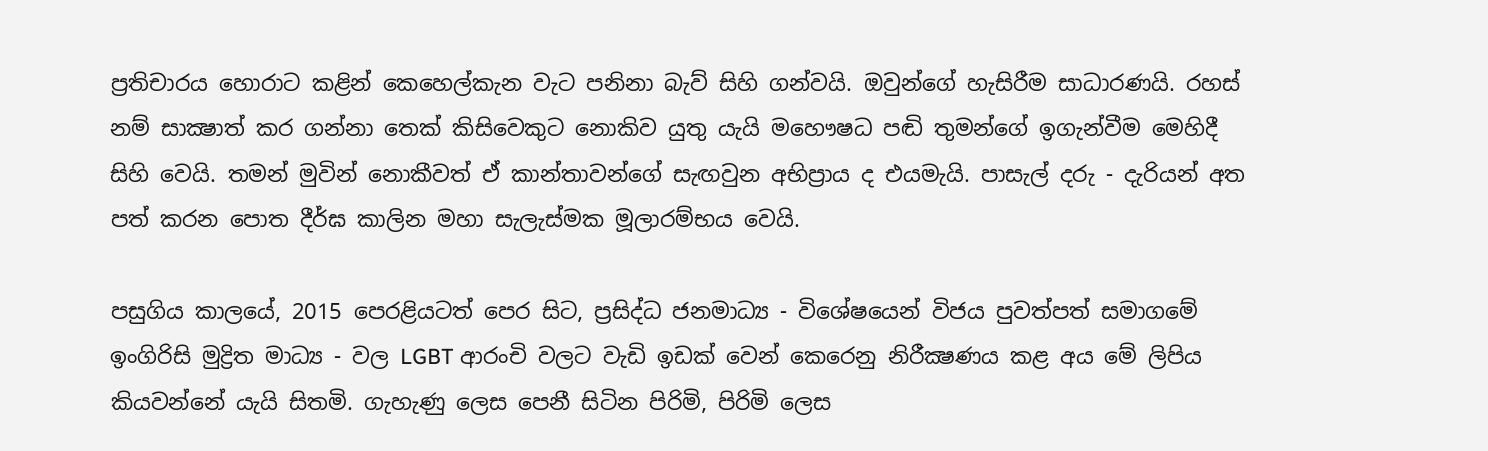ප්‍රතිචාරය හොරාට කළින් කෙහෙල්කැන වැට පනිනා බැව් සිහි ගන්වයි. ඔවුන්ගේ හැසිරීම සාධාරණයි. රහස් නම් සාක්‍ෂාත් කර ගන්නා තෙක් කිසිවෙකුට නොකිව යුතු යැයි මහෞෂධ පඬි තුමන්ගේ ඉගැන්වීම මෙහිදී සිහි වෙයි. තමන් මුවින් නොකීවත් ඒ කාන්තාවන්ගේ සැඟවුන අභිප්‍රාය ද එයමැයි. පාසැල් දරු - දැරියන් අත පත් කරන පොත දීර්ඝ කාලින මහා සැලැස්මක මූලාරම්භය වෙයි.

පසුගිය කාලයේ, 2015 පෙරළියටත් පෙර සිට, ප්‍රසිද්ධ ජනමාධ්‍ය - විශේෂයෙන් විජය පුවත්පත් සමාගමේ ඉංගිරිසි මුද්‍රිත මාධ්‍ය - වල LGBT ආරංචි වලට වැඩි ඉඩක් වෙන් කෙරෙනු නිරීක්‍ෂණය කළ අය මේ ලිපිය කියවන්නේ යැයි සිතමි. ගැහැණු ලෙස පෙනී සිටින පිරිමි, පිරිමි ලෙස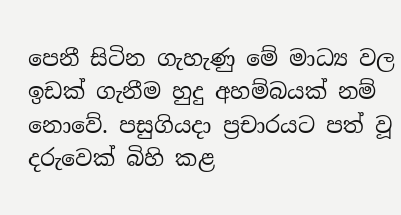පෙනී සිටින ගැහැණු මේ මාධ්‍ය වල ඉඩක් ගැනීම හුදු අහම්බයක් නම් නොවේ. පසුගියදා ප්‍රචාරයට පත් වූ දරුවෙක් බිහි කළ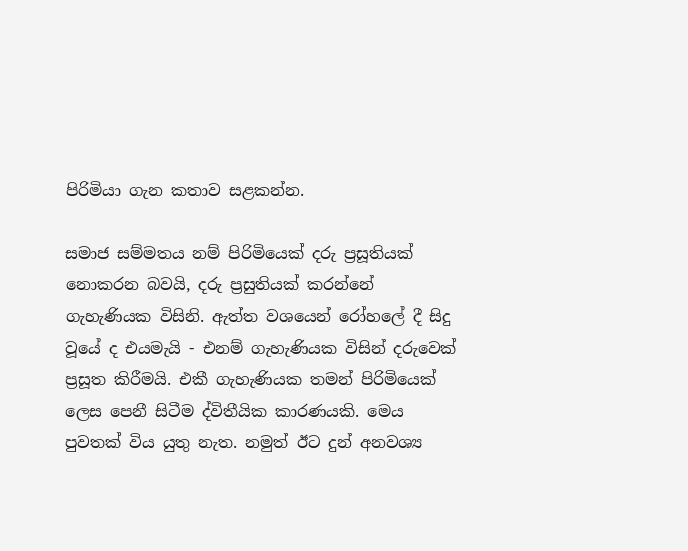පිරිමියා ගැන කතාව සළකන්න.

සමාජ සම්මතය නම් පිරිමියෙක් දරු ප්‍රසූතියක් නොකරන බවයි, දරු ප්‍රසුතියක් කරන්නේ ගැහැණියක විසිනි. ඇත්ත වශයෙන් රෝහලේ දී සිදු වූයේ ද එයමැයි - එනම් ගැහැණියක විසින් දරුවෙක් ප්‍රසූත කිරීමයි. එකී ගැහැණියක තමන් පිරිමියෙක් ලෙස පෙනී සිටීම ද්විතීයික කාරණයකි. මෙය පුවතක් විය යුතු නැත. නමුත් ඊට දුන් අනවශ්‍ය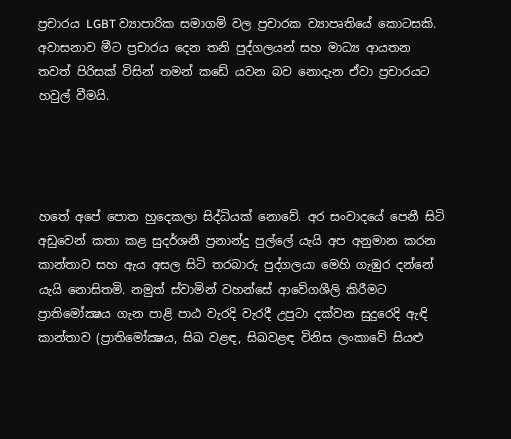ප්‍රචාරය LGBT ව්‍යාපාරික සමාගම් වල ප්‍රචාරක ව්‍යාපෘතියේ කොටසකි. අවාසනාව මීට ප්‍රචාරය දෙන තනි පුද්ගලයන් සහ මාධ්‍ය ආයතන තවත් පිරිසක් විසින් තමන් කඩේ යවන බව නොදැන ඒවා ප්‍රචාරයට හවුල් වීමයි.




හතේ අපේ පොත හුදෙකලා සිද්ධියක් නොවේ. අර සංවාදයේ පෙනී සිටි අඩුවෙන් කතා කළ සුදර්ශනී ප්‍රනාන්දු පුල්ලේ යැයි අප අනුමාන කරන කාන්තාව සහ ඇය අසල සිටි තරබාරු පුද්ගලයා මෙහි ගැඹුර දන්නේ යැයි නොසිතමි. නමුත් ස්වාමින් වහන්සේ ආවේගශීලි කිරීමට ප්‍රාතිමෝක්‍ෂය ගැන පාළි පාඨ වැරදි වැරදී උපුටා දක්වන සුදුරෙදි ඇඳි කාන්තාව (ප්‍රාතිමෝක්‍ෂය, සිඛ වළඳ, සිඛවළඳ විනිස ලංකාවේ සියළු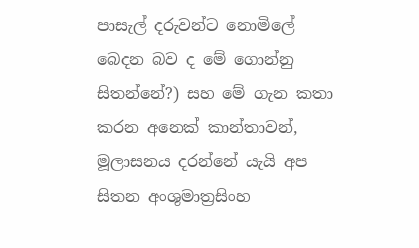පාසැල් දරුවන්ට නොමිලේ බෙදන බව ද මේ ගොන්නු සිතන්නේ?) සහ මේ ගැන කතා කරන අනෙක් කාන්තාවන්, මූලාසනය දරන්නේ යැයි අප සිතන අංශුමාත්‍රසිංහ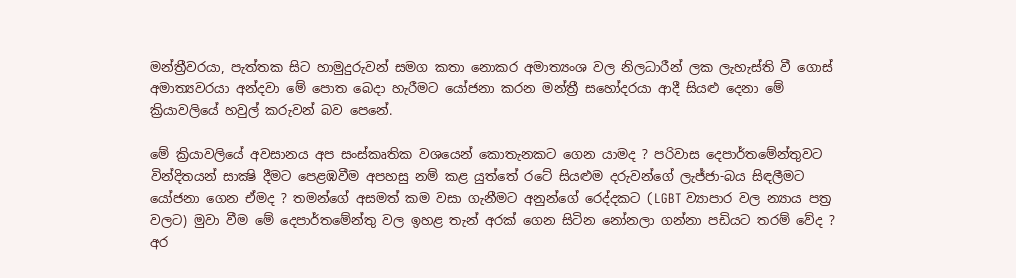මන්ත්‍රීවරයා, පැත්තක සිට හාමුදුරුවන් සමග කතා නොකර අමාත්‍යංශ වල නිලධාරීන් ලක ලැහැස්ති වී ගොස් අමාත්‍යවරයා අන්දවා මේ පොත බෙදා හැරීමට යෝජනා කරන මන්ත්‍රී සහෝදරයා ආදී සියළු දෙනා මේ ක්‍රියාවලියේ හවුල් කරුවන් බව පෙනේ.

මේ ක්‍රියාවලියේ අවසානය අප සංස්කෘතික වශයෙන් කොතැනකට ගෙන යාමද ? පරිවාස දෙපාර්තමේන්තුවට වින්දිතයන් සාක්‍ෂි දීමට පෙළඹවීම අපහසු නම් කළ යුත්තේ රටේ සියළුම දරුවන්ගේ ලැජ්ජා-බය සිඳලීමට යෝජනා ගෙන ඒමද ? තමන්ගේ අසමත් කම වසා ගැනීමට අනුන්ගේ රෙද්දකට (LGBT ව්‍යාපාර වල න්‍යාය පත්‍ර වලට) මුවා වීම මේ දෙපාර්තමේන්තු වල ඉහළ තැන් අරක් ගෙන සිටින නෝනලා ගන්නා පඩියට තරම් වේද ? අර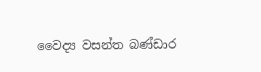වෛද්‍ය වසන්ත බණ්ඩාර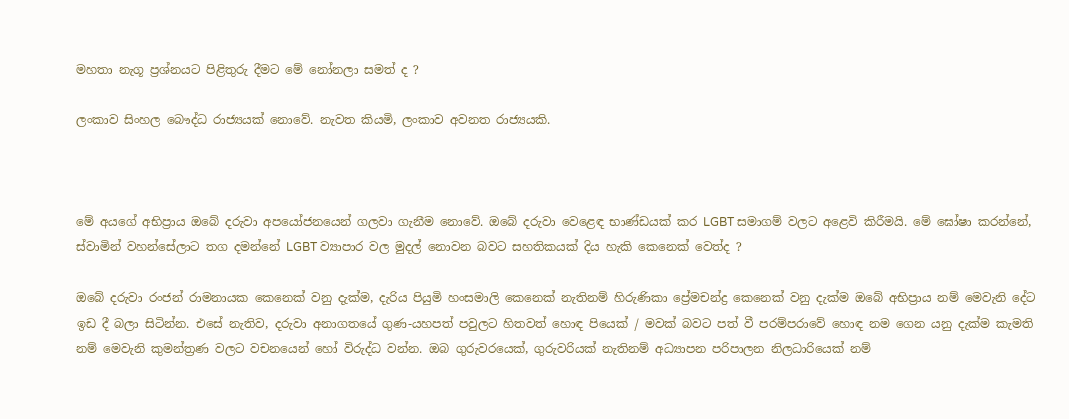මහතා නැගූ ප්‍රශ්නයට පිළිතුරු දීමට මේ නෝනලා සමත් ද ?

ලංකාව සිංහල බෞද්ධ රාජ්‍යයක් නොවේ. නැවත කියමි, ලංකාව අවනත රාජ්‍යයකි.



මේ අයගේ අභිප්‍රාය ඔබේ දරුවා අපයෝජනයෙන් ගලවා ගැනීම නොවේ. ඔබේ දරුවා වෙළෙඳ භාණ්ඩයක් කර LGBT සමාගම් වලට අළෙවි කිරීමයි. මේ ඝෝෂා කරන්නේ, ස්වාමින් වහන්සේලාට තග දමන්නේ LGBT ව්‍යාපාර වල මුදල් නොවන බවට සහතිකයක් දිය හැකි කෙනෙක් වෙත්ද ?

ඔබේ දරුවා රංජන් රාමනායක කෙනෙක් වනු දැක්ම, දැරිය පියුමි හංසමාලි කෙනෙක් නැතිනම් හිරුණිකා ප්‍රේමචන්ද්‍ර කෙනෙක් වනු දැක්ම ඔබේ අභිප්‍රාය නම් මෙවැනි දේට ඉඩ දී බලා සිටින්න. එසේ නැතිව, දරුවා අනාගතයේ ගුණ-යහපත් පවුලට හිතවත් හොඳ පියෙක් / මවක් බවට පත් වී පරම්පරාවේ හොඳ නම ගෙන යනු දැක්ම කැමති නම් මෙවැනි කුමන්ත්‍රණ වලට වචනයෙන් හෝ විරුද්ධ වන්න. ඔබ ගුරුවරයෙක්, ගුරුවරියක් නැතිනම් අධ්‍යාපන පරිපාලන නිලධාරියෙක් නම්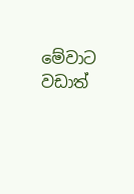මේවාට වඩාත්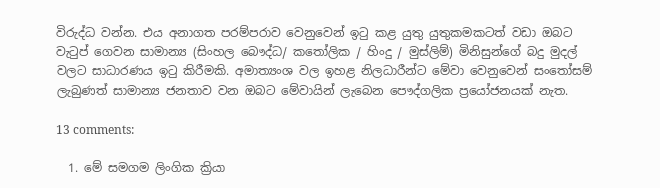විරුද්ධ වන්න. එය අනාගත පරම්පරාව වෙනුවෙන් ඉටු කළ යුතු යුතුකමකටත් වඩා ඔබට වැටුප් ගෙවන සාමාන්‍ය (සිංහල බෞද්ධ/ කතෝලික / හිංදු / මුස්ලිම්) මිනිසුන්ගේ බදු මුදල් වලට සාධාරණය ඉටු කිරීමකි. අමාත්‍යංශ වල ඉහළ නිලධාරීන්ට මේවා වෙනුවෙන් සංතෝසම් ලැබුණත් සාමාන්‍ය ජනතාව වන ඔබට මේවායින් ලැබෙන පෞද්ගලික ප්‍රයෝජනයක් නැත.

13 comments:

  1. මේ සමගම ලිංගික ක්‍රියා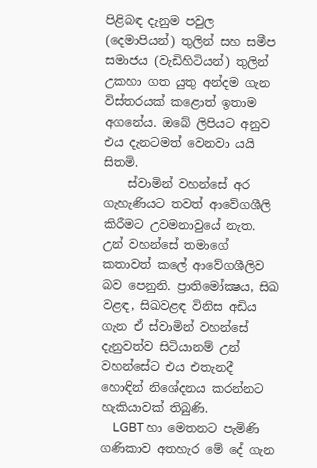පිළිබඳ දැනුම පවුල (දෙමාපියන්) තුලින් සහ සමීප සමාජය (වැඩිහිටියන්) තුලින් උකහා ගත යුතු අන්දම ගැන විස්තරයක් කළොත් ඉතාම අගනේය. ඔබේ ලිපියට අනුව එය දැනටමත් වෙනවා යයි සිතමි.
    ස්වාමින් වහන්සේ අර ගැහැණියට තවත් ආවේගශීලි කිරීමට උවමනාවුයේ නැත. උන් වහන්සේ තමාගේ කතාවත් කලේ ආවේගශීලිව බව පෙනුනි. ප්‍රාතිමෝක්‍ෂය, සිඛ වළඳ, සිඛවළඳ විනිස අඩිය ගැන ඒ ස්වාමින් වහන්සේ දැනුවත්ව සිටියානම් උන් වහන්සේට එය එතැනදී හොඳින් නිශේදනය කරන්නට හැකියාවක් තිබුණි.
    LGBT හා මෙතනට පැමිණි ගණිකාව අතහැර මේ දේ ගැන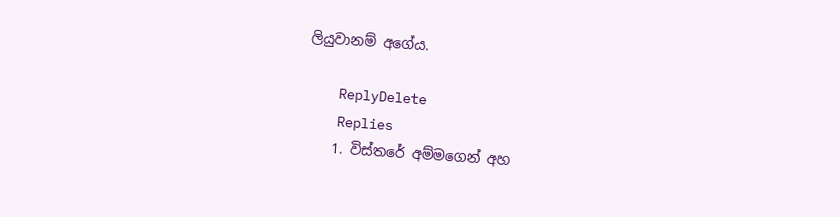ලියුවානම් අගේය.

    ReplyDelete
    Replies
    1. විස්තරේ අම්මගෙන් අහ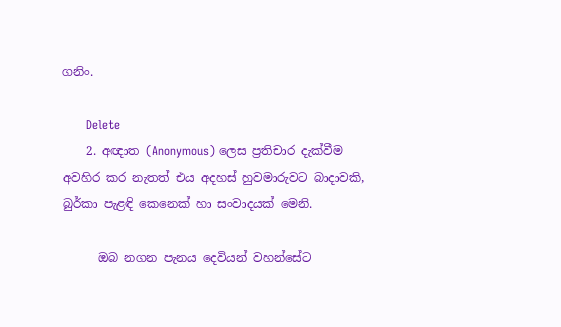ගනිං.

      Delete
    2. අඥාත (Anonymous) ලෙස ප්‍රතිචාර දැක්වීම අවහිර කර නැතත් එය අදහස් හුවමාරුවට බාදාවකි, බුර්කා පැළඳි කෙනෙක් හා සංවාදයක් මෙනි.

      ඔබ නගන පැනය දෙවියන් වහන්සේට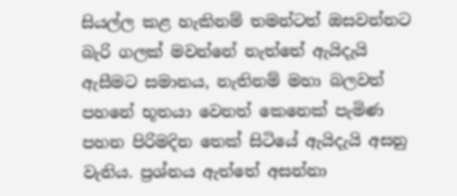සියල්ල කළ හැකිනම් තමන්ටත් ඔසවන්නට බැරි ගලක් මවන්නේ නැත්තේ ඇයිදැයි ඇසීමට සමානය, නැතිනම් මහා බලවත් පහනේ භූතයා වෙනත් කෙනෙක් පැමිණ පහන පිරිමදින තෙක් සිටියේ ඇයිදැයි අසනු වැනිය. ප්‍රශ්නය ඇත්තේ අසන්නා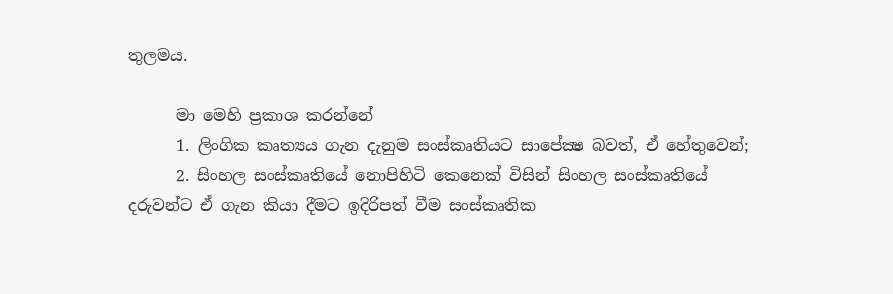තුලමය.

      මා මෙහි ප්‍රකාශ කරන්නේ
      1. ලිංගික කෘත්‍යය ගැන දැනුම සංස්කෘතියට සාපේක්‍ෂ බවත්, ඒ හේතුවෙන්;
      2. සිංහල සංස්කෘතියේ නොපිහිටි කෙනෙක් විසින් සිංහල සංස්කෘතියේ දරුවන්ට ඒ ගැන කියා දීමට ඉදිරිපත් වීම සංස්කෘතික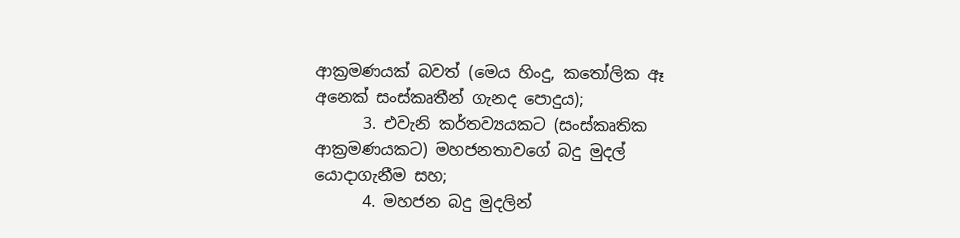ආක්‍රමණයක් බවත් (මෙය හිංදු, කතෝලික ඈ අනෙක් සංස්කෘතීන් ගැනද පොදුය);
      3. එවැනි කර්තව්‍යයකට (සංස්කෘතික ආක්‍රමණයකට) මහජනතාවගේ බදු මුදල් යොදාගැනීම සහ;
      4. මහජන බදු මුදලින්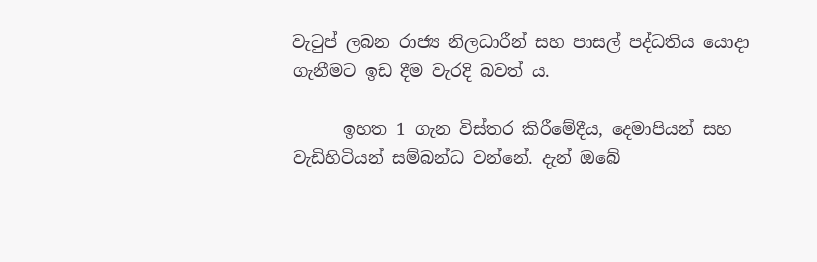වැටුප් ලබන රාජ්‍ය නිලධාරීන් සහ පාසල් පද්ධතිය යොදා ගැනීමට ඉඩ දීම වැරදි බවත් ය.

      ඉහත 1 ගැන විස්තර කිරීමේදීය, දෙමාපියන් සහ වැඩිහිටියන් සම්බන්ධ වන්නේ. දැන් ඔබේ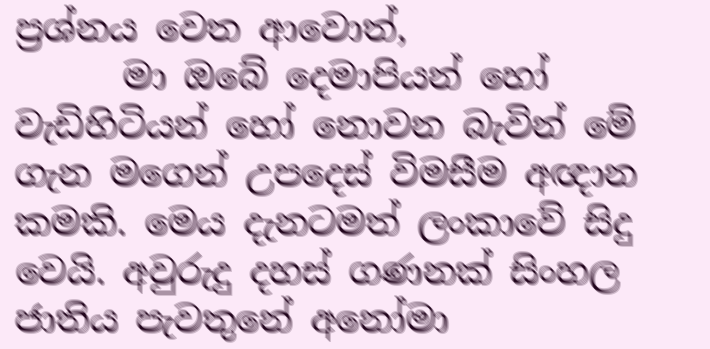ප්‍රශ්නය වෙත ආවොත්,
      මා ඔබේ දෙමාපියන් හෝ වැඩිහිටියන් හෝ නොවන බැවින් මේ ගැන මගෙන් උපදෙස් විමසීම අඥාන කමකි. මෙය දැනටමත් ලංකාවේ සිදු වෙයි. අවුරුදු දහස් ගණනක් සිංහල ජාතිය පැවතුනේ අනෝමා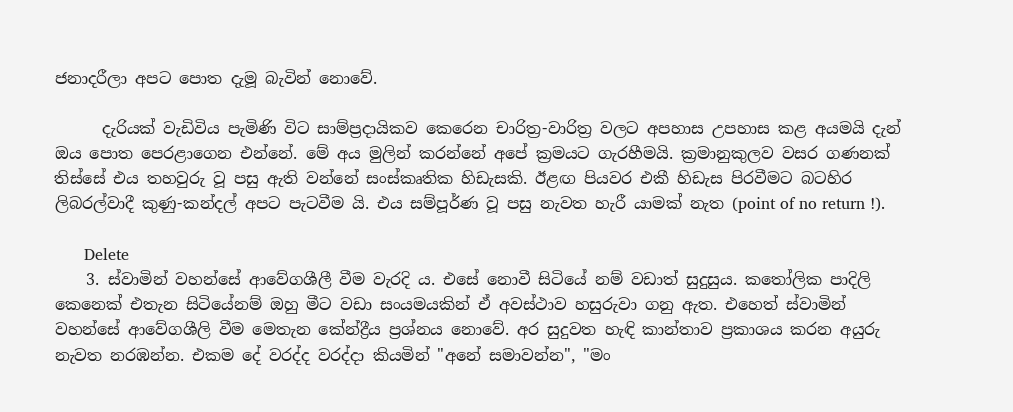ජනාදරීලා අපට පොත දැමූ බැවින් නොවේ.

      දැරියක් වැඩිවිය පැමිණි විට සාම්ප්‍රදායිකව කෙරෙන චාරිත්‍ර-වාරිත්‍ර වලට අපහාස උපහාස කළ අයමයි දැන් ඔය පොත පෙරළාගෙන එන්නේ. මේ අය මුලින් කරන්නේ අපේ ක්‍රමයට ගැරහීමයි. ක්‍රමානුකුලව වසර ගණනක් තිස්සේ එය තහවුරු වූ පසු ඇති වන්නේ සංස්කෘතික හිඩැසකි. ඊළඟ පියවර එකී හිඩැස පිරවීමට බටහිර ලිබරල්වාදී කුණු-කන්දල් අපට පැටවීම යි. එය සම්පූර්ණ වූ පසු නැවත හැරී යාමක් නැත (point of no return !).

      Delete
    3. ස්වාමින් වහන්සේ ආවේගශීලී වීම වැරදි ය. එසේ නොවී සිටියේ නම් වඩාත් සුදුසුය. කතෝලික පාදිලි කෙනෙක් එතැන සිටියේනම් ඔහු මීට වඩා සංයමයකින් ඒ අවස්ථාව හසුරුවා ගනු ඇත. එහෙත් ස්වාමින් වහන්සේ ආවේගශීලි වීම මෙතැන කේන්ද්‍රීය ප්‍රශ්නය නොවේ. අර සුදුවත හැඳි කාන්තාව ප්‍රකාශය කරන අයුරු නැවත නරඹන්න. එකම දේ වරද්ද වරද්දා කියමින් "අනේ සමාවන්න", "මං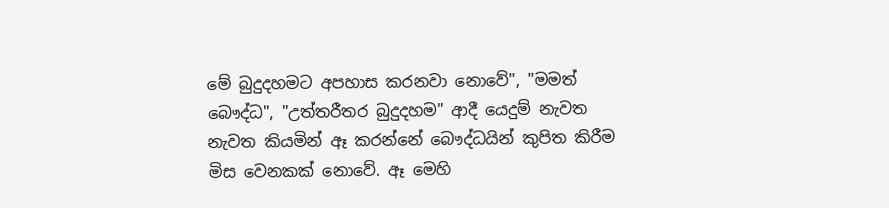මේ බුදුදහමට අපහාස කරනවා නොවේ", "මමත් බෞද්ධ", "උත්තරීතර බුදුදහම" ආදී යෙදුම් නැවත නැවත කියමින් ඈ කරන්නේ බෞද්ධයින් කුපිත කිරීම මිස වෙනකක් නොවේ. ඈ මෙහි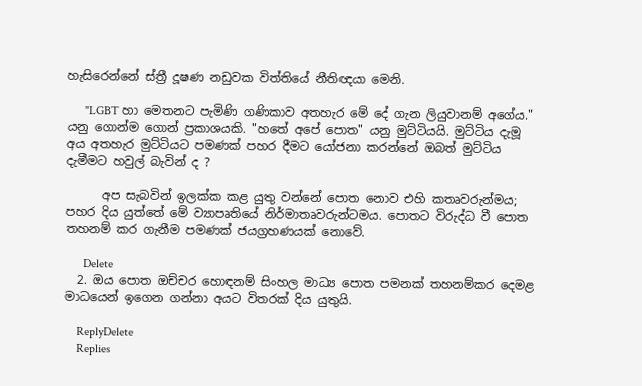හැසිරෙන්නේ ස්ත්‍රී දූෂණ නඩුවක විත්තියේ නීතිඥයා මෙනි.

      "LGBT හා මෙතනට පැමිණි ගණිකාව අතහැර මේ දේ ගැන ලියුවානම් අගේය." යනු ගොන්ම ගොන් ප්‍රකාශයකි. "හතේ අපේ පොත" යනු මුට්ටියයි. මුට්ටිය දැමූ අය අතහැර මුට්ටියට පමණක් පහර දීමට යෝජනා කරන්නේ ඔබත් මුට්ටිය දැමීමට හවුල් බැවින් ද ?

      අප සැබවින් ඉලක්ක කළ යුතු වන්නේ පොත නොව එහි කතෘවරුන්මය; පහර දිය යුත්තේ මේ ව්‍යාපෘතියේ නිර්මාතෘවරුන්ටමය. පොතට විරුද්ධ වී පොත තහනම් කර ගැනීම පමණක් ජයග්‍රහණයක් නොවේ.

      Delete
  2. ඔය පොත ඔච්චර හොඳනම් සිංහල මාධ්‍ය පොත පමනක් තහනම්කර දෙමළ මාධයෙන් ඉගෙන ගන්නා අයට විතරක් දිය යුතුයි.

    ReplyDelete
    Replies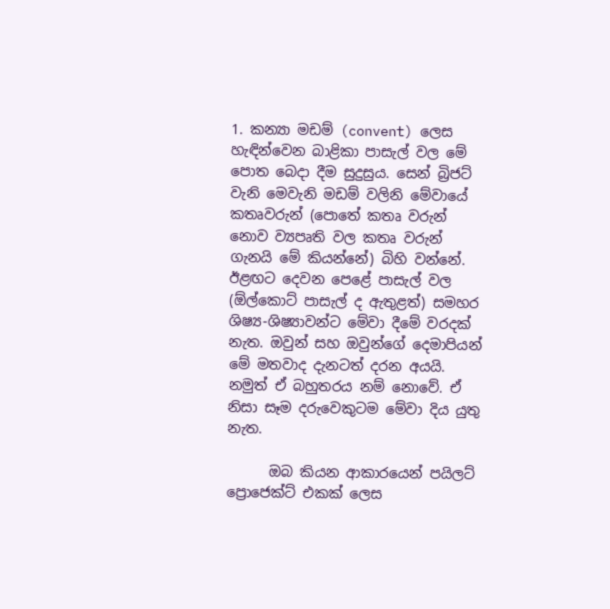1. කන්‍යා මඩම් (convent) ලෙස හැඳින්වෙන බාළිකා පාසැල් වල මේ පොත බෙදා දීම සුදුසුය. සෙන් බ්‍රිජට් වැනි මෙවැනි මඩම් වලිනි මේවායේ කතෘවරුන් (පොතේ කතෘ වරුන් නොව ව්‍යපෘති වල කතෘ වරුන් ගැනයි මේ කියන්නේ) බිහි වන්නේ. ඊළඟට දෙවන පෙළේ පාසැල් වල (ඕල්කොට් පාසැල් ද ඇතුළත්) සමහර ශිෂ්‍ය-ශිෂ්‍යාවන්ට මේවා දීමේ වරදක් නැත. ඔවුන් සහ ඔවුන්ගේ දෙමාපියන් මේ මතවාද දැනටත් දරන අයයි. නමුත් ඒ බහුතරය නම් නොවේ. ඒ නිසා සෑම දරුවෙකුටම මේවා දිය යුතු නැත.

      ඔබ කියන ආකාරයෙන් පයිලට් ප්‍රොජෙක්ට් එකක් ලෙස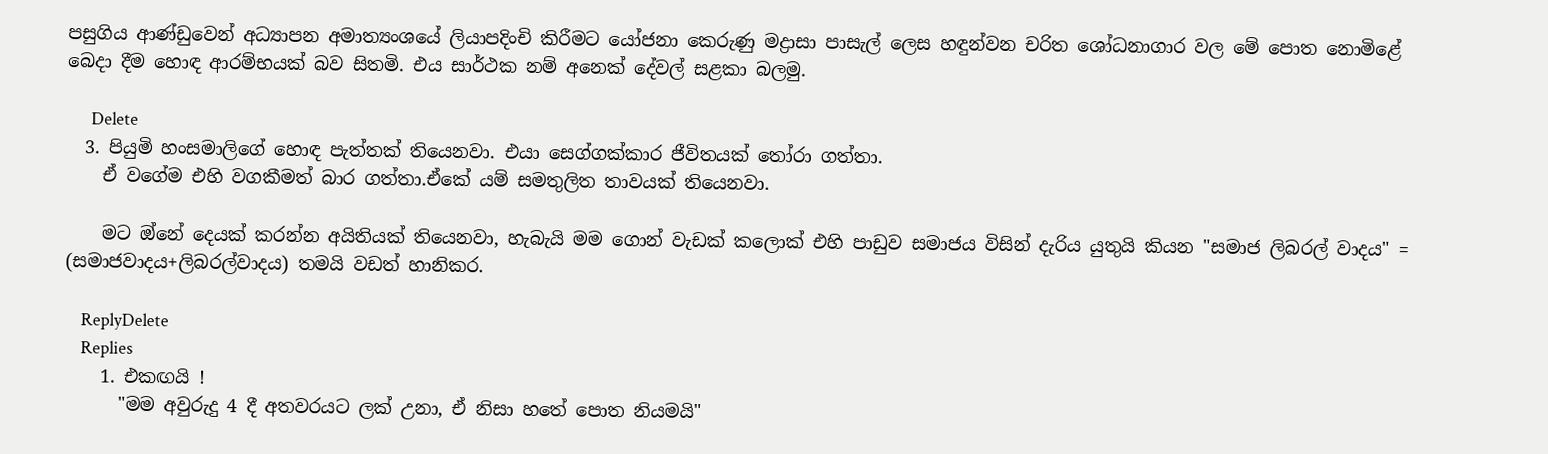පසුගිය ආණ්ඩුවෙන් අධ්‍යාපන අමාත්‍යංශයේ ලියාපදිංචි කිරීමට යෝජනා කෙරුණු මද්‍රාසා පාසැල් ලෙස හඳුන්වන චරිත ශෝධනාගාර වල මේ පොත නොමිළේ බෙදා දීම හොඳ ආරම්භයක් බව සිතමි. එය සාර්ථක නම් අනෙක් දේවල් සළකා බලමු.

      Delete
  3. පියුමි හංසමාලිගේ හොඳ පැත්තක් තියෙනවා. එයා සෙග්ගක්කාර ජීවිතයක් තෝරා ගත්තා.
    ඒ වගේම එහි වගකීමත් බාර ගත්තා.ඒකේ යම් සමතුලිත තාවයක් තියෙනවා.

    මට ඔ්නේ දෙයක් කරන්න අයිතියක් තියෙනවා, හැබැයි මම ගොන් වැඩක් කලොක් එහි පාඩුව සමාජය විසින් දැරිය යුතුයි කියන "සමාජ ලිබරල් වාදය" = (සමාජවාදය+ලිබරල්වාදය) තමයි වඩත් හානිකර.

    ReplyDelete
    Replies
    1. එකඟයි !
      "මම අවුරුදු 4 දී අතවරයට ලක් උනා, ඒ නිසා හතේ පොත නියමයි"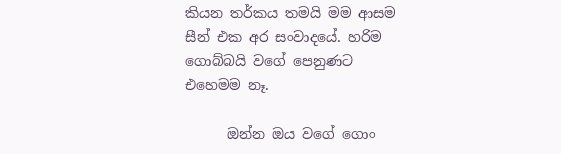කියන තර්කය තමයි මම ආසම සීන් එක අර සංවාදයේ. හරිම ගොබ්බයි වගේ පෙනුණට එහෙමම නෑ.

      ඔන්න ඔය වගේ ගොං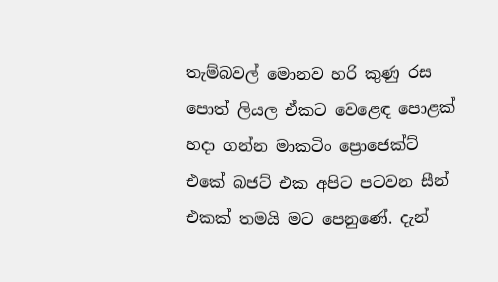තැම්බවල් මොනව හරි කුණු රස පොත් ලියල ඒකට වෙළෙඳ පොළක් හදා ගන්න මාකටිං ප්‍රොජෙක්ට් එකේ බජට් එක අපිට පටවන සීන් එකක් තමයි මට පෙනුණේ. දැන්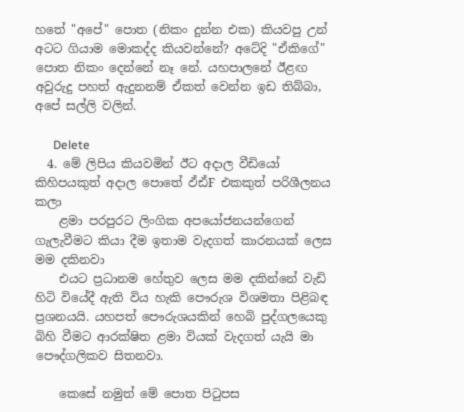හතේ "අපේ" පොත (නිකං දුන්න එක) කියවපු උන් අටට ගියාම මොකද්ද කියවන්නේ? අටේදි "ඒකිගේ" පොත නිකං දෙන්නේ නෑ නේ. යහපාලනේ ඊළඟ අවුරුදු පහත් ඇදුනනම් ඒකත් වෙන්න ඉඩ තිබ්බා, අපේ සල්ලි වලින්.

      Delete
  4. මේ ලිපිය කියවමින් ඊට අදාල වීඩියෝ කිහිපයකුත් අදාල පොතේ ඵ්ඪ්F එකකුත් පරිශීලනය කලා
    ළමා පරපුරට ලිංගික අපයෝජනයන්ගෙන් ගැලැවීමට කියා දීම ඉතාම වැදගත් කාරනයක් ලෙස මම දකිනවා
    එයට ප්‍රධානම හේතුව ලෙස මම දකින්නේ වැඩි හිටි වියේදී ඇති විය හැකි පෞරුශ විශමතා පිළිබඳ ප්‍රශනයයි. යහපත් පෞරුශයකින් හෙබි පුද්ගලයෙකු බිහි වීමට ආරක්ෂිත ළමා වියක් වැදගත් යැයි මා පෞද්ගලිකව සිතනවා.

    කෙසේ නමුත් මේ පොත පිටුපස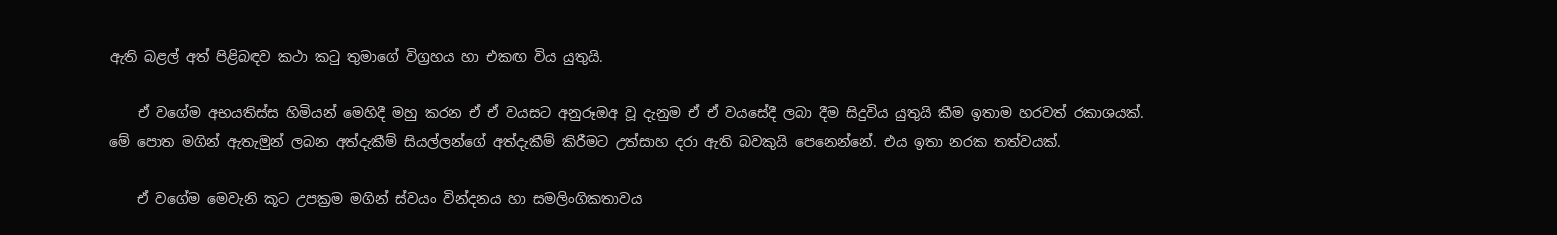ඇති බළල් අත් පිළිබඳව කථා කටු තුමාගේ විග්‍රහය හා එකඟ විය යුතුයි.

    ඒ වගේම අභයතිස්ස හිමියන් මෙහිදී මහු කරන ඒ ඒ වයසට අනුරූඔඅ වූ දැනුම ඒ ඒ වයසේදී ලබා දීම සිදුවිය යුතුයි කීම ඉතාම හරවත් රකාශයක්. මේ පොත මගින් ඇතැමුන් ලබන අත්දැකීම් සියල්ලන්ගේ අත්දැකීම් කිරීමට උත්සාහ දරා ඇති බවකුයි පෙනෙන්නේ. එය ඉතා නරක තත්වයක්.

    ඒ වගේම මෙවැනි කූට උපක්‍රම මගින් ස්වයං වින්දනය හා සමලිංගිකතාවය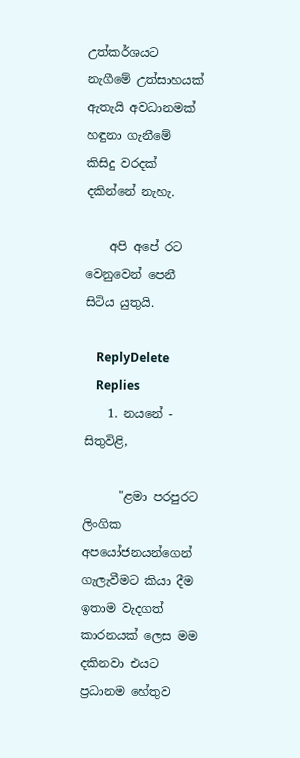උත්කර්ශයට නැගීමේ උත්සාහයක් ඇතැයි අවධානමක් හඳුනා ගැනීමේ කිසිදු වරදක් දකින්නේ නැහැ.

    අපි අපේ රට වෙනුවෙන් පෙනී සිටිය යුතුයි.

    ReplyDelete
    Replies
    1. නයනේ - සිතුවිළි,

      "ළමා පරපුරට ලිංගික අපයෝජනයන්ගෙන් ගැලැවීමට කියා දීම ඉතාම වැදගත් කාරනයක් ලෙස මම දකිනවා එයට ප්‍රධානම හේතුව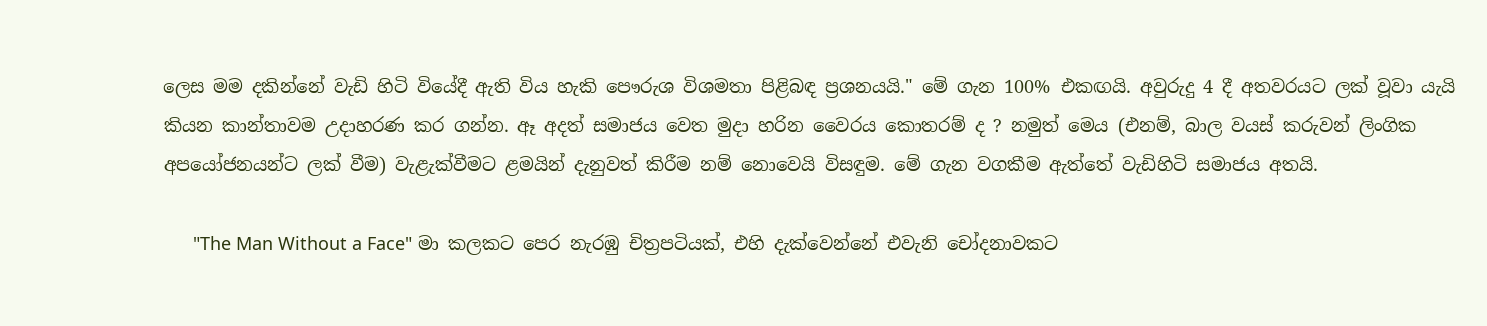ලෙස මම දකින්නේ වැඩි හිටි වියේදී ඇති විය හැකි පෞරුශ විශමතා පිළිබඳ ප්‍රශනයයි." මේ ගැන 100% එකඟයි. අවුරුදු 4 දී අතවරයට ලක් වූවා යැයි කියන කාන්තාවම උදාහරණ කර ගන්න. ඈ අදත් සමාජය වෙත මුදා හරින වෛරය කොතරම් ද ? නමුත් මෙය (එනම්, බාල වයස් කරුවන් ලිංගික අපයෝජනයන්ට ලක් වීම) වැළැක්වීමට ළමයින් දැනුවත් කිරීම නම් නොවෙයි විසඳුම. මේ ගැන වගකීම ඇත්තේ වැඩිහිටි සමාජය අතයි.

      "The Man Without a Face" මා කලකට පෙර නැරඹු චිත්‍රපටියක්, එහි දැක්වෙන්නේ එවැනි චෝදනාවකට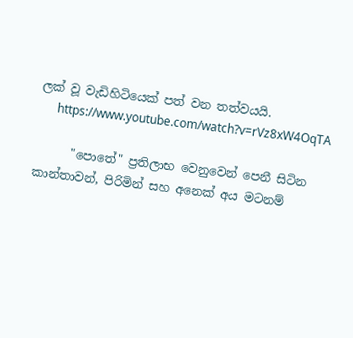ලක් වූ වැඩිහිටියෙක් පත් වන තත්වයයි.
      https://www.youtube.com/watch?v=rVz8xW4OqTA

      "පොතේ" ප්‍රතිලාභ වෙනුවෙන් පෙනී සිටින කාන්තාවන්, පිරිමින් සහ අනෙක් අය මටනම්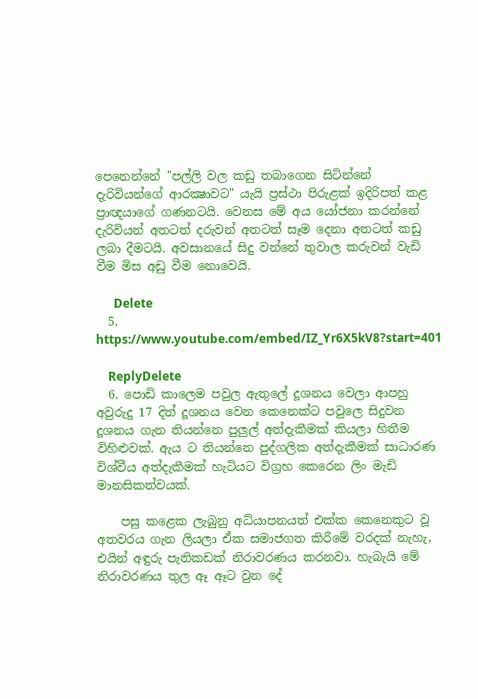පෙනෙන්නේ "පල්ලි වල කඩු තබාගෙන සිටින්නේ දැරිවියන්ගේ ආරක්‍ෂාවට" යැයි ප්‍රස්ථා පිරුළක් ඉදිරිපත් කළ ප්‍රාඥයාගේ ගණනටයි. වෙනස මේ අය යෝජනා කරන්නේ දැරිවියන් අතටත් දරුවන් අතටත් සෑම දෙනා අතටත් කඩු ලබා දීමටයි. අවසානයේ සිදු වන්නේ තුවාල කරුවන් වැඩි වීම මිස අඩු වීම නොවෙයි.

      Delete
  5. https://www.youtube.com/embed/IZ_Yr6X5kV8?start=401

    ReplyDelete
  6. පොඩි කාලෙම පවුල ඇතුලේ දූශනය වෙලා ආපහු අවුරුදු 17 දිත් දූශනය වෙන කෙනෙක්ට පවුලෙ සිදුවන දූශනය ගැන තියන්නෙ පුලුල් අත්දැකීමක් කියලා හිතීම විහිළුවක්. ඇය ට තියන්නෙ පුද්ගලික අත්දැකීමක් සාධාරණ විශ්වීය අත්දැකීමක් හැටියට විග්‍රහ කෙරෙන ලිං මැඩි මානසිකත්වයක්.

    පසු කළෙක ලැබුනු අධ්යාපනයත් එක්ක කෙනෙකුට වූ අතවරය ගැන ලියලා ඒක සමාජගත කිරීමේ වරදක් නැහැ, එයින් අඳුරු පැතිකඩක් නිරාවරණය කරනවා. හැබැයි මේ නිරාවරණය තුල ඈ ඈට වුන දේ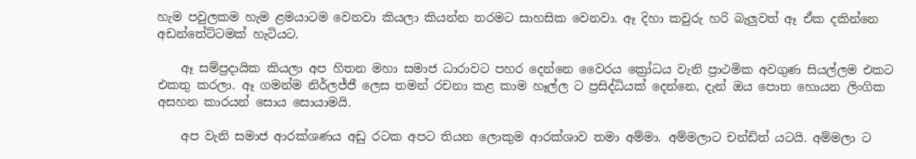හැම පවුලකම හැම ළමයාටම වෙනවා කියලා කියන්න තරමට සාහසික වෙනවා. ඈ දිහා කවුරු හරි බැලුවත් ඈ ඒක දකින්නෙ අඩන්තේට්ටමක් හැටියට.

    ඈ සම්ප්‍රදායික කියලා අප හිතන මහා සමාජ ධාරාවට පහර දෙන්නෙ වෛරය ක්‍රෝධය වැනි ප්‍රාථමික අවගුණ සියල්ලම එකට එකතු කරලා. ඈ ගමන්ම නිර්ලජ්ජී ලෙස තමන් රචනා කළ කාම හෑල්ල ට ප්‍රසිද්ධියක් දෙන්නෙ, දැන් ඔය පොත හොයන ලිංගික අසහන කාරයන් සොය සොයාමයි.

    අප වැනි සමාජ ආරක්ශණය අඩු රටක අපට තියන ලොකුම ආරක්ශාව තමා අම්මා. අම්මලාට චන්ඩිත් යටයි. අම්මලා ට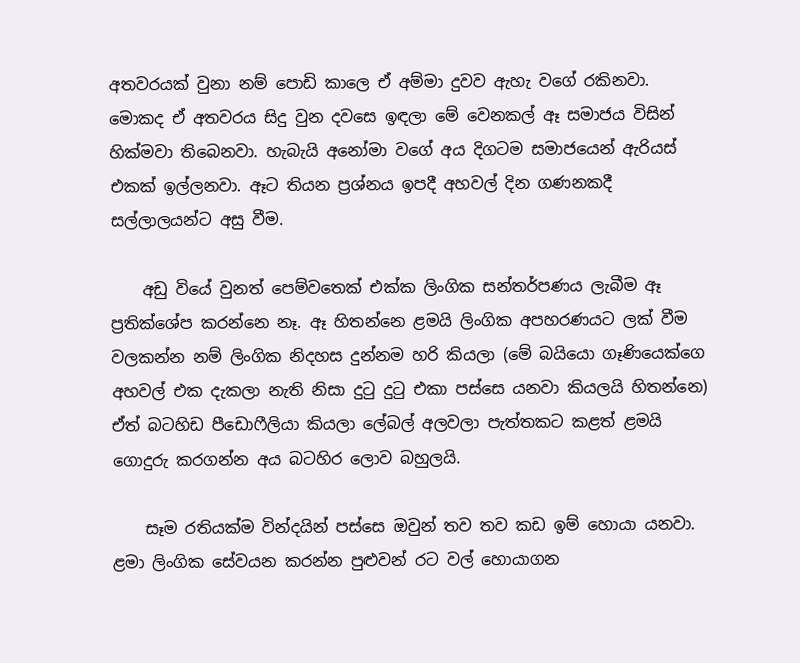අතවරයක් වුනා නම් පොඩි කාලෙ ඒ අම්මා දුවව ඇහැ වගේ රකිනවා. මොකද ඒ අතවරය සිදු වුන දවසෙ ඉඳලා මේ වෙනකල් ඈ සමාජය විසින් හික්මවා තිබෙනවා. හැබැයි අනෝමා වගේ අය දිගටම සමාජයෙන් ඇරියස් එකක් ඉල්ලනවා. ඈට තියන ප්‍රශ්නය ඉපදී අහවල් දින ගණනකදී සල්ලාලයන්‍ට අසු වීම.

    අඩු වියේ වුනත් පෙම්වතෙක් එක්ක ලිංගික සන්තර්පණය ලැබීම ඈ ප්‍රතික්ශේප කරන්නෙ නෑ. ඈ හිතන්නෙ ළමයි ලිංගික අපහරණයට ලක් වීම වලකන්න නම් ලිංගික නිදහස දුන්නම හරි කියලා (මේ බයියො ගෑණියෙක්ගෙ අහවල් එක දැකලා නැති නිසා දුටු දුටු එකා පස්සෙ යනවා කියලයි හිතන්නෙ) ඒත් බටහිඩ පීඩොෆීලියා කියලා ලේබල් අලවලා පැත්තකට කළත් ළමයි ගොදුරු කරගන්න අය බටහිර ලොව බහුලයි.

    සෑම රතියක්ම වින්දයින් පස්සෙ ඔවුන් තව තව කඩ ඉම් හොයා යනවා. ළමා ලිංගික සේවයන කරන්න පුළුවන් රට වල් හොයාගන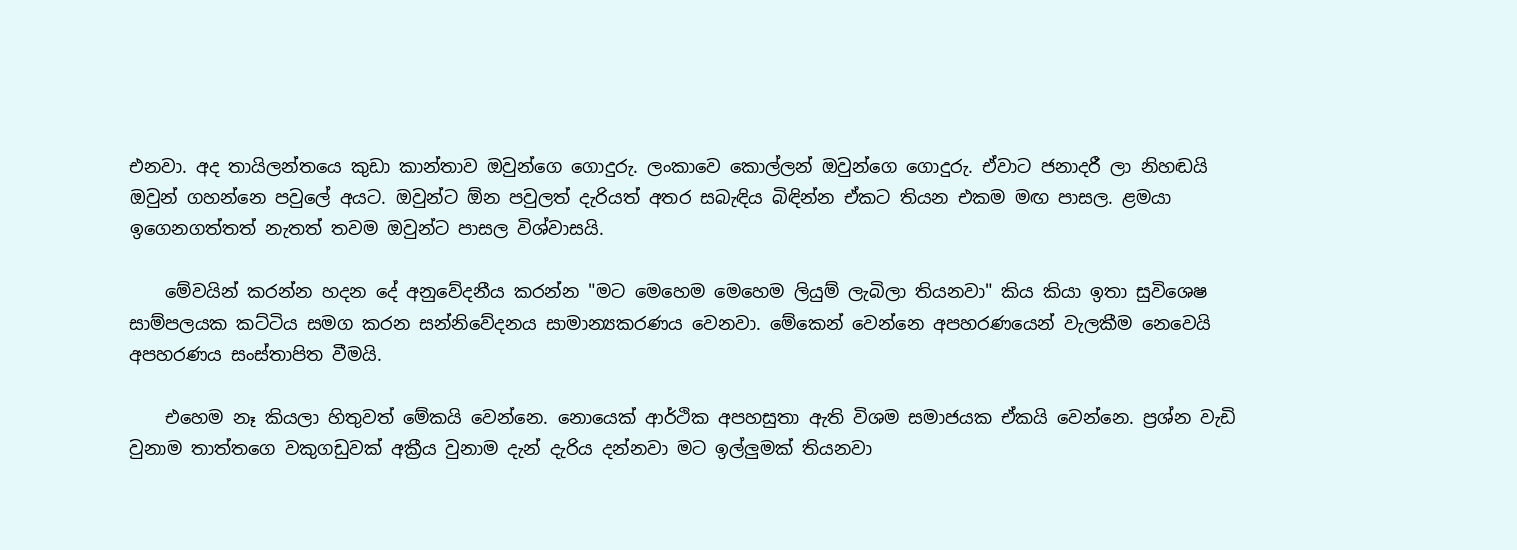එනවා. අද තායිලන්තයෙ කුඩා කාන්තාව ඔවුන්ගෙ ගොදුරු. ලංකාවෙ කොල්ලන් ඔවුන්ගෙ ගොදුරු. ඒවාට ජනාදරී ලා නිහඬයි ඔවුන් ගහන්නෙ පවුලේ අයට. ඔවුන්ට ඕන පවුලත් දැරියත් අතර සබැඳිය බිඳින්න ඒකට තියන එකම මඟ පාසල. ළමයා ඉගෙනගත්තත් නැතත් තවම ඔවුන්ට පාසල විශ්වාසයි.

    මේවයින් කරන්න හදන දේ අනුවේදනීය කරන්න "මට මෙහෙම මෙහෙම ලියුම් ලැබිලා තියනවා" කිය කියා ඉතා සුවිශෙෂ සාම්පලයක කට්ටිය සමග කරන සන්නිවේදනය සාමාන්‍යකරණය වෙනවා. මේකෙන් වෙන්නෙ අපහරණයෙන් වැලකීම නෙවෙයි අපහරණය සංස්තාපිත වීමයි.

    එහෙම නෑ කියලා හිතුවත් මේකයි වෙන්නෙ. නොයෙක් ආර්ථික අපහසුතා ඇති විශම සමාජයක ඒකයි වෙන්නෙ. ප්‍රශ්න වැඩි වුනාම තාත්තගෙ වකුගඩුවක් අක්‍රීය වුනාම දැන් දැරිය දන්නවා මට ඉල්ලුමක් තියනවා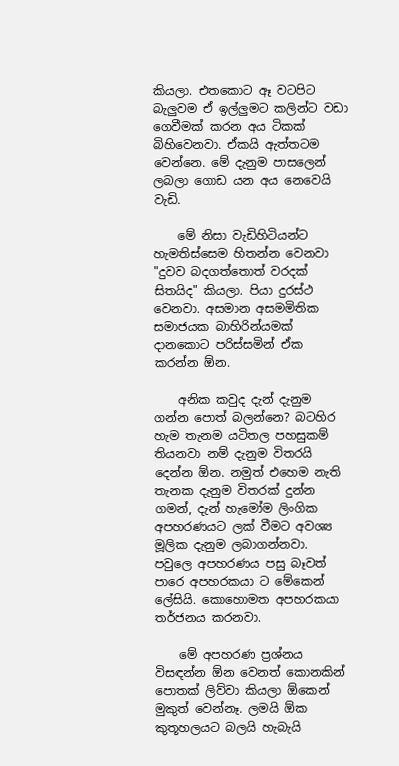කියලා. එතකොට ඈ වටපිට බැලුවම ඒ ඉල්ලුමට කලින්ට වඩා ගෙවීමක් කරන අය ටිකක් බිහිවෙනවා. ඒකයි ඇත්තටම වෙන්නෙ. මේ දැනුම පාසලෙන් ලබලා ගොඩ යන අය නෙවෙයි වැඩි.

    මේ නිසා වැඩිහිටියන්ට හැමතිස්සෙම හිතන්න වෙනවා "දුවව බදගත්තොත් වරදක් සිතයිද" කියලා. පියා දුරස්ථ වෙනවා. අසමාන අසමමිතික සමාජයක බාහිරින්යමක් දානකොට පරිස්සමින් ඒක කරන්න ඕන.

    අනික කවුද දැන් දැනුම ගන්න පොත් බලන්නෙ? බටහිර හැම තැනම යටිතල පහසුකම් තියනවා නම් දැනුම විතරයි දෙන්න ඕන. නමුත් එහෙම නැති තැනක දැනුම විතරක් දුන්න ගමන්, දැන් හැමෝම ලිංගික අපහරණයට ලක් වීමට අවශ්‍ය මූලික දැනුම ලබාගන්නවා. පවුලෙ අපහරණය පසු බෑවත් පාරෙ අපහරකයා ට මේකෙන් ලේසියි. කොහොමත අපහරකයා තර්ජනය කරනවා.

    මේ අපහරණ ප්‍රශ්නය විසඳන්න ඕන වෙනත් කොනකින් පොතක් ලිව්වා කියලා ඕකෙන් මුකුත් වෙන්නෑ. ලමයි ඕක කුතූහලයට බලයි හැබැයි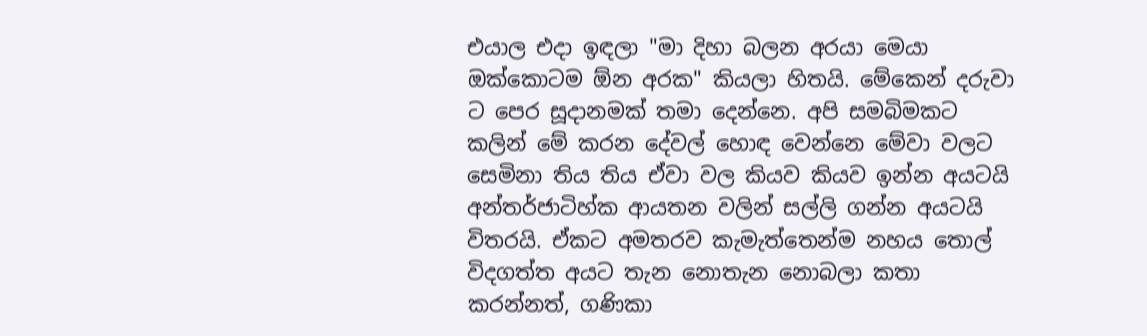එයාල එදා ඉඳලා "මා දිහා බලන අරයා මෙයා ඔක්කොටම ඕන අරක" කියලා හිතයි. මේකෙන් දරුවා ට පෙර සූදානමක් තමා දෙන්නෙ. අපි සමබිමකට කලින් මේ කරන දේවල් හොඳ වෙන්නෙ මේවා වලට සෙමිනා තිය තිය ඒවා වල කියව කියව ඉන්න අයටයි අන්තර්ජාටිහ්ක ආයතන වලින් සල්ලි ගන්න අයටයි විතරයි. ඒකට අමතරව කැමැත්තෙන්ම නහය තොල් විදගත්ත අයට තැන නොතැන නොබලා කතා කරන්නත්, ගණිකා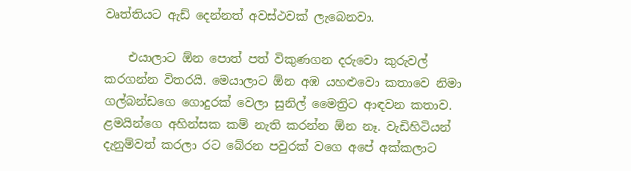වෘත්තියට ඇඩ් දෙන්නත් අවස්ථවක් ලැබෙනවා.

    එයාලාට ඕන පොත් පත් විකුණගන දරුවො කුරුවල් කරගන්න විතරයි. මෙයාලාට ඕන අඹ යහළුවො කතාවෙ නිමා ගල්බන්ඩගෙ ගොදුරක් වෙලා සුනිල් මෛත්‍රිට ආඳවන කතාව. ළමයින්ගෙ අහින්සක කම් නැති කරන්න ඕන නෑ. වැඩිහිටියන් දැනුම්වත් කරලා රට බේරන පවුරක් වගෙ අපේ අක්කලාට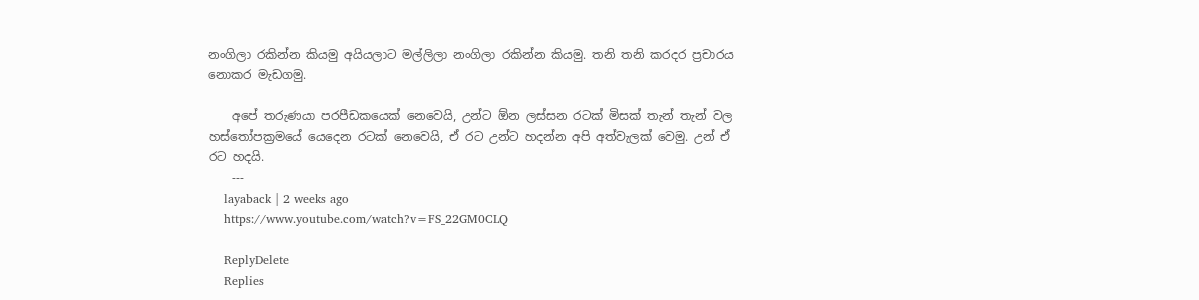නංගිලා රකින්න කියමු අයියලාට මල්ලිලා නංගිලා රකින්න කියමු. තනි තනි කරදර ප්‍රචාරය නොකර මැඩගමු.

    අපේ තරුණයා පරපීඩකයෙක් නෙවෙයි, උන්ට ඕන ලස්සන රටක් මිසක් තැන් තැන් වල හස්තෝපක්‍රමයේ යෙදෙන රටක් නෙවෙයි, ඒ රට උන්ට හදන්න අපි අත්වැලක් වෙමු. උන් ඒ රට හදයි.
    ---
    layaback | 2 weeks ago
    https://www.youtube.com/watch?v=FS_22GM0CLQ

    ReplyDelete
    Replies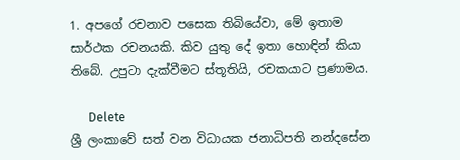1. අපගේ රචනාව පසෙක තිබියේවා, මේ ඉතාම සාර්ථක රචනයකි. කිව යුතු දේ ඉතා හොඳින් කියා තිබේ. උපුටා දැක්වීමට ස්තූතියි, රචකයාට ප්‍රණාමය.

      Delete
ශ්‍රී ලංකාවේ සත් වන විධායක ජනාධිපති නන්දසේන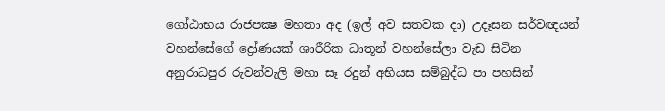ගෝඨාභය රාජපක්‍ෂ මහතා අද (ඉල් අව සතවක දා) උදෑසන සර්වඥයන් වහන්සේගේ ද්‍රෝණයක් ශාරීරික ධාතූන් වහන්සේලා වැඩ සිටින අනුරාධපුර රුවන්වැලි මහා සෑ රදුන් අභියස සම්බුද්ධ පා පහසින්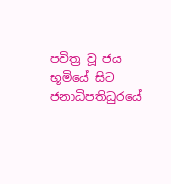පවිත්‍ර වූ ජය භූමියේ සිට ජනාධිපතිධුරයේ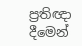ප්‍රතිඥා දීමෙන්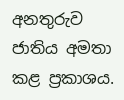අනතුරුව ජාතිය අමතා කළ ප්‍රකාශය.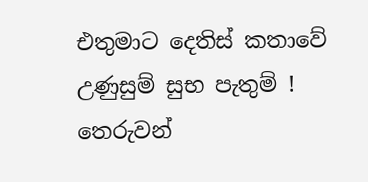එතුමාට දෙතිස් කතාවේ උණුසුම් සුභ පැතුම් !
තෙරුවන්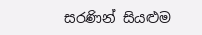සරණින් සියළුම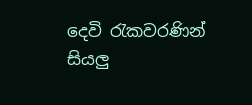දෙවි රැකවරණින් සියලු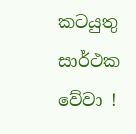කටයුතු සාර්ථක වේවා !